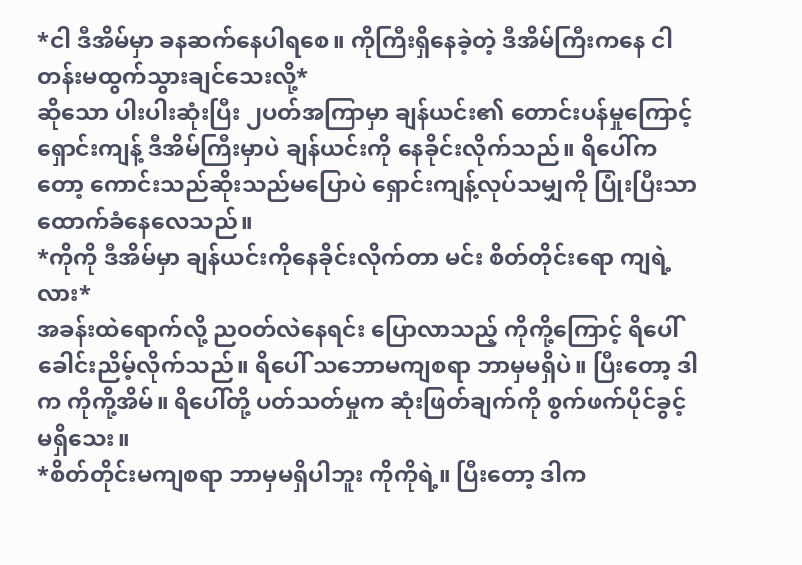*ငါ ဒီအိမ်မှာ ခနဆက်နေပါရစေ။ ကိုကြီးရှိနေခဲ့တဲ့ ဒီအိမ်ကြီးကနေ ငါ တန်းမထွက်သွားချင်သေးလို့*
ဆိုသော ပါးပါးဆုံးပြီး ၂ပတ်အကြာမှာ ချန်ယင်း၏ တောင်းပန်မှုကြောင့် ရှောင်းကျန့် ဒီအိမ်ကြီးမှာပဲ ချန်ယင်းကို နေခိုင်းလိုက်သည်။ ရိပေါ်ကတော့ ကောင်းသည်ဆိုးသည်မပြောပဲ ရှောင်းကျန့်လုပ်သမျှကို ပြုံးပြီးသာ ထောက်ခံနေလေသည်။
*ကိုကို ဒီအိမ်မှာ ချန်ယင်းကိုနေခိုင်းလိုက်တာ မင်း စိတ်တိုင်းရော ကျရဲ့လား*
အခန်းထဲရောက်လို့ ညဝတ်လဲနေရင်း ပြောလာသည့် ကိုကို့ကြောင့် ရိပေါ် ခေါင်းညိမ့်လိုက်သည်။ ရိပေါ် သဘောမကျစရာ ဘာမှမရှိပဲ။ ပြီးတော့ ဒါက ကိုကို့အိမ်။ ရိပေါ်တို့ ပတ်သတ်မှုက ဆုံးဖြတ်ချက်ကို စွက်ဖက်ပိုင်ခွင့် မရှိသေး။
*စိတ်တိုင်းမကျစရာ ဘာမှမရှိပါဘူး ကိုကိုရဲ့။ ပြီးတော့ ဒါက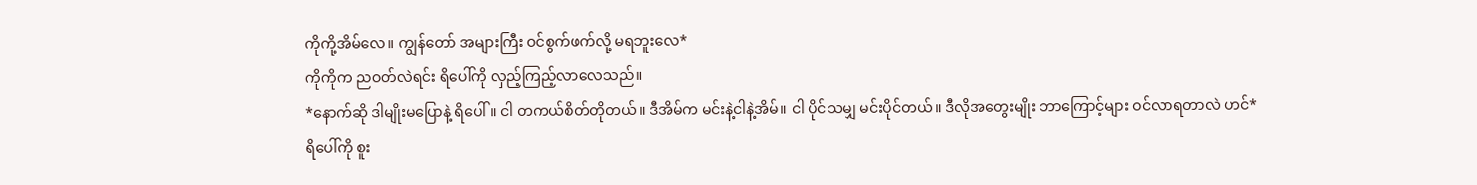ကိုကို့အိမ်လေ။ ကျွန်တော် အများကြီး ဝင်စွက်ဖက်လို့ မရဘူးလေ*
ကိုကိုက ညဝတ်လဲရင်း ရိပေါ်ကို လှည့်ကြည့်လာလေသည်။
*နောက်ဆို ဒါမျိုးမပြောနဲ့ ရိပေါ်။ ငါ တကယ်စိတ်တိုတယ်။ ဒီအိမ်က မင်းနဲ့ငါနဲ့အိမ်။ ငါ ပိုင်သမျှ မင်းပိုင်တယ်။ ဒီလိုအတွေးမျိုး ဘာကြောင့်များ ဝင်လာရတာလဲ ဟင်*
ရိပေါ်ကို စူး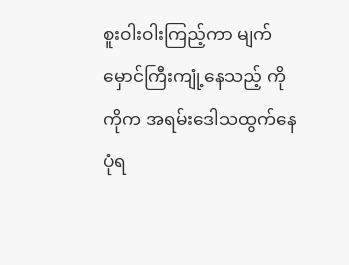စူးဝါးဝါးကြည့်ကာ မျက်မှောင်ကြီးကျုံ့နေသည့် ကိုကိုက အရမ်းဒေါသထွက်နေပုံရ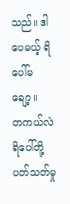သည်။ ဒါပေမယ့် ရိပေါ်မချော့။
တကယ်လဲ ရိပေါ်တို့ပတ်သတ်မှု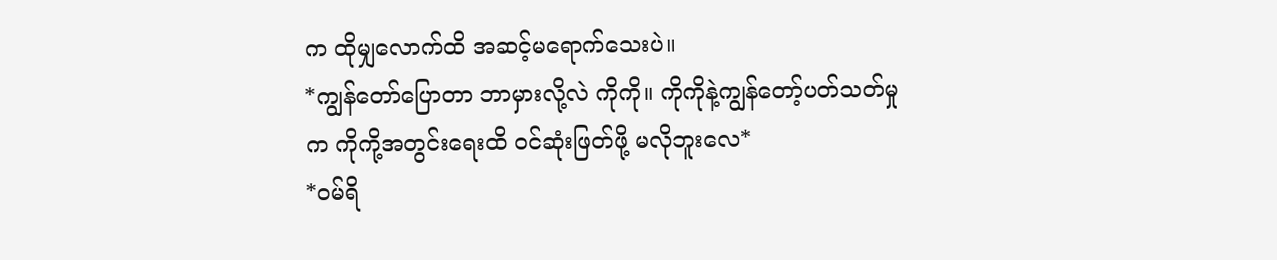က ထိုမျှလောက်ထိ အဆင့်မရောက်သေးပဲ။
*ကျွန်တော်ပြောတာ ဘာမှားလို့လဲ ကိုကို။ ကိုကိုနဲ့ကျွန်တော့်ပတ်သတ်မှုက ကိုကို့အတွင်းရေးထိ ဝင်ဆုံးဖြတ်ဖို့ မလိုဘူးလေ*
*ဝမ်ရိ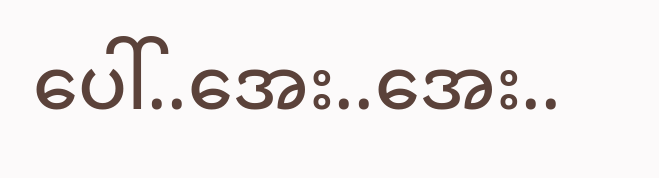ပေါ်..အေး..အေး..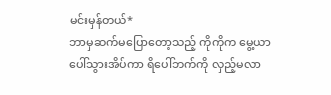မင်းမှန်တယ်*
ဘာမှဆက်မပြောတော့သည့် ကိုကိုက မွေ့ယာပေါ်သွားအိပ်ကာ ရိပေါ်ဘက်ကို လှည့်မလာ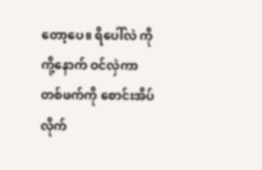တော့ပေ။ ရိပေါ်လဲ ကိုကို့နောက် ဝင်လှဲကာ တစ်ဖက်ကို စောင်းအိပ်လိုက်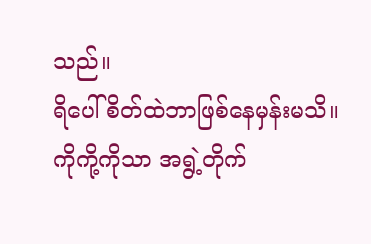သည်။
ရိပေါ် စိတ်ထဲဘာဖြစ်နေမှန်းမသိ။ ကိုကို့ကိုသာ အရွဲ့တိုက်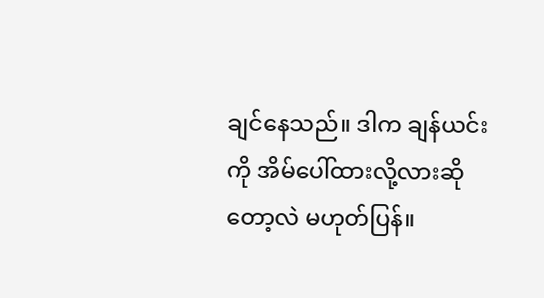ချင်နေသည်။ ဒါက ချန်ယင်းကို အိမ်ပေါ်ထားလို့လားဆိုတော့လဲ မဟုတ်ပြန်။